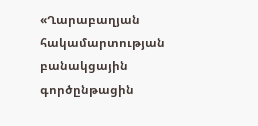«Ղարաբաղյան հակամարտության բանակցային գործընթացին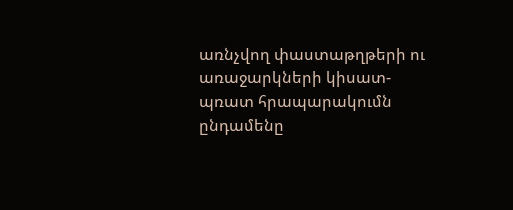առնչվող փաստաթղթերի ու առաջարկների կիսատ-պռատ հրապարակումն ընդամենը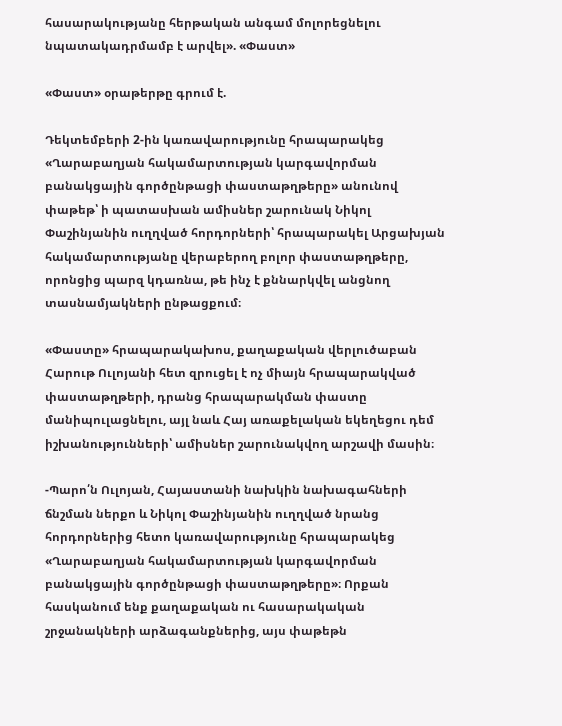հասարակությանը հերթական անգամ մոլորեցնելու նպատակադրմամբ է արվել». «Փաստ»

«Փաստ» օրաթերթը գրում է.

Դեկտեմբերի 2-ին կառավարությունը հրապարակեց «Ղարաբաղյան հակամարտության կարգավորման բանակցային գործընթացի փաստաթղթերը» անունով փաթեթ՝ ի պատասխան ամիսներ շարունակ Նիկոլ Փաշինյանին ուղղված հորդորների՝ հրապարակել Արցախյան հակամարտությանը վերաբերող բոլոր փաստաթղթերը, որոնցից պարզ կդառնա, թե ինչ է քննարկվել անցնող տասնամյակների ընթացքում։

«Փաստը» հրապարակախոս, քաղաքական վերլուծաբան Հարութ Ուլոյանի հետ զրուցել է ոչ միայն հրապարակված փաստաթղթերի, դրանց հրապարակման փաստը մանիպուլացնելու, այլ նաև Հայ առաքելական եկեղեցու դեմ իշխանությունների՝ ամիսներ շարունակվող արշավի մասին։

-Պարո՛ն Ուլոյան, Հայաստանի նախկին նախագահների ճնշման ներքո և Նիկոլ Փաշինյանին ուղղված նրանց հորդորներից հետո կառավարությունը հրապարակեց «Ղարաբաղյան հակամարտության կարգավորման բանակցային գործընթացի փաստաթղթերը»։ Որքան հասկանում ենք քաղաքական ու հասարակական շրջանակների արձագանքներից, այս փաթեթն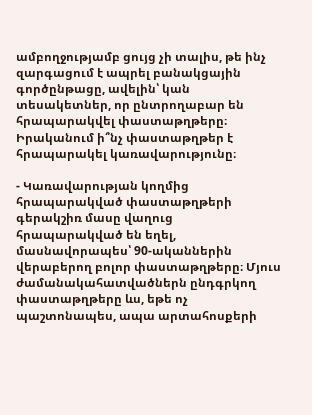ամբողջությամբ ցույց չի տալիս, թե ինչ զարգացում է ապրել բանակցային գործընթացը, ավելին՝ կան տեսակետներ, որ ընտրողաբար են հրապարակվել փաստաթղթերը։ Իրականում ի՞նչ փաստաթղթեր է հրապարակել կառավարությունը։

- Կառավարության կողմից հրապարակված փաստաթղթերի գերակշիռ մասը վաղուց հրապարակված են եղել, մասնավորապես՝ 90-ականներին վերաբերող բոլոր փաստաթղթերը։ Մյուս ժամանակահատվածներն ընդգրկող փաստաթղթերը ևս, եթե ոչ պաշտոնապես, ապա արտահոսքերի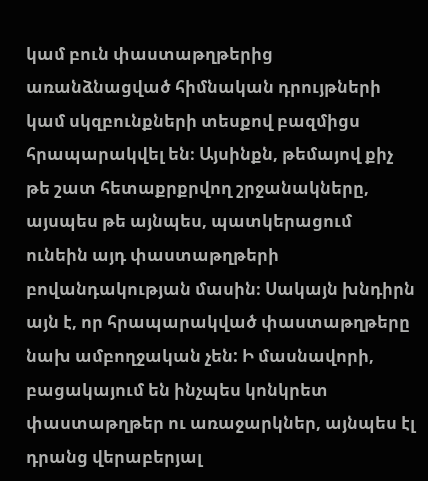կամ բուն փաստաթղթերից առանձնացված հիմնական դրույթների կամ սկզբունքների տեսքով բազմիցս հրապարակվել են։ Այսինքն, թեմայով քիչ թե շատ հետաքրքրվող շրջանակները, այսպես թե այնպես, պատկերացում ունեին այդ փաստաթղթերի բովանդակության մասին։ Սակայն խնդիրն այն է, որ հրապարակված փաստաթղթերը նախ ամբողջական չեն: Ի մասնավորի, բացակայում են ինչպես կոնկրետ փաստաթղթեր ու առաջարկներ, այնպես էլ դրանց վերաբերյալ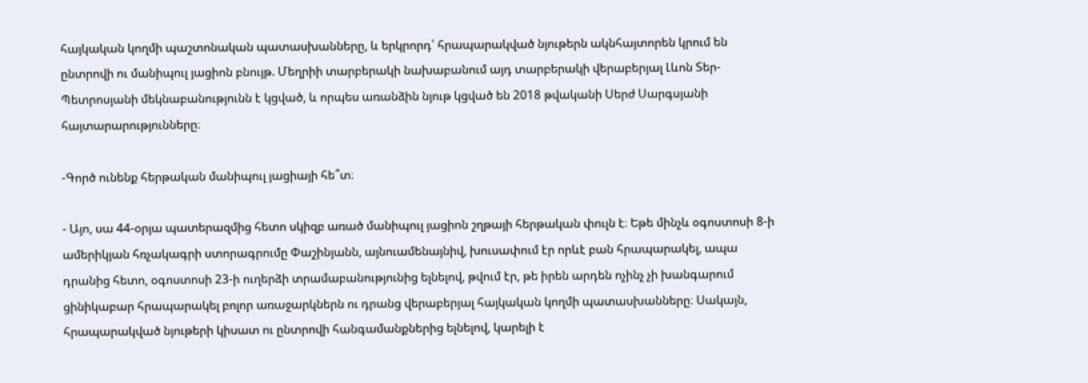հայկական կողմի պաշտոնական պատասխանները, և երկրորդ՝ հրապարակված նյութերն ակնհայտորեն կրում են ընտրովի ու մանիպուլ յացիոն բնույթ. Մեղրիի տարբերակի նախաբանում այդ տարբերակի վերաբերյալ Լևոն Տեր-Պետրոսյանի մեկնաբանությունն է կցված, և որպես առանձին նյութ կցված են 2018 թվականի Սերժ Սարգսյանի հայտարարությունները։

-Գործ ունենք հերթական մանիպուլ յացիայի հե՞տ։

- Այո, սա 44-օրյա պատերազմից հետո սկիզբ առած մանիպուլ յացիոն շղթայի հերթական փուլն է։ Եթե մինչև օգոստոսի 8-ի ամերիկյան հռչակագրի ստորագրումը Փաշինյանն, այնուամենայնիվ, խուսափում էր որևէ բան հրապարակել, ապա դրանից հետո, օգոստոսի 23-ի ուղերձի տրամաբանությունից ելնելով, թվում էր, թե իրեն արդեն ոչինչ չի խանգարում ցինիկաբար հրապարակել բոլոր առաջարկներն ու դրանց վերաբերյալ հայկական կողմի պատասխանները։ Սակայն, հրապարակված նյութերի կիսատ ու ընտրովի հանգամանքներից ելնելով, կարելի է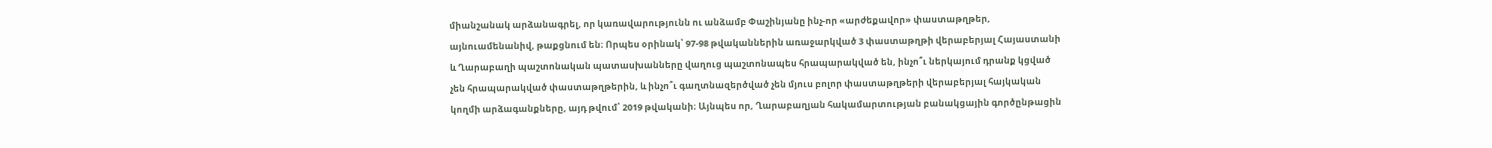միանշանակ արձանագրել, որ կառավարությունն ու անձամբ Փաշինյանը ինչ-որ «արժեքավոր» փաստաթղթեր, այնուամենանիվ, թաքցնում են։ Որպես օրինակ՝ 97-98 թվականներին առաջարկված 3 փաստաթղթի վերաբերյալ Հայաստանի և Ղարաբաղի պաշտոնական պատասխանները վաղուց պաշտոնապես հրապարակված են, ինչո՞ւ ներկայում դրանք կցված չեն հրապարակված փաստաթղթերին, և ինչո՞ւ գաղտնազերծված չեն մյուս բոլոր փաստաթղթերի վերաբերյալ հայկական կողմի արձագանքները, այդ թվում՝ 2019 թվականի։ Այնպես որ, Ղարաբաղյան հակամարտության բանակցային գործընթացին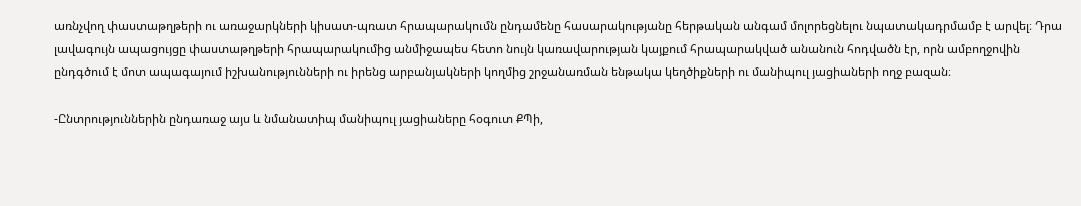առնչվող փաստաթղթերի ու առաջարկների կիսատ-պռատ հրապարակումն ընդամենը հասարակությանը հերթական անգամ մոլորեցնելու նպատակադրմամբ է արվել։ Դրա լավագույն ապացույցը փաստաթղթերի հրապարակումից անմիջապես հետո նույն կառավարության կայքում հրապարակված անանուն հոդվածն էր, որն ամբողջովին ընդգծում է մոտ ապագայում իշխանությունների ու իրենց արբանյակների կողմից շրջանառման ենթակա կեղծիքների ու մանիպուլ յացիաների ողջ բազան։

-Ընտրություններին ընդառաջ այս և նմանատիպ մանիպուլ յացիաները հօգուտ ՔՊի,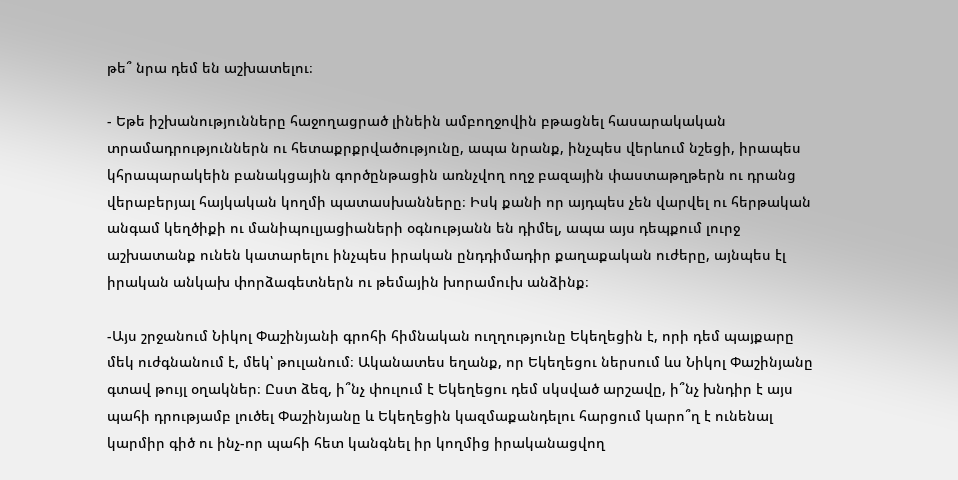թե՞ նրա դեմ են աշխատելու։

- Եթե իշխանությունները հաջողացրած լինեին ամբողջովին բթացնել հասարակական տրամադրություններն ու հետաքրքրվածությունը, ապա նրանք, ինչպես վերևում նշեցի, իրապես կհրապարակեին բանակցային գործընթացին առնչվող ողջ բազային փաստաթղթերն ու դրանց վերաբերյալ հայկական կողմի պատասխանները։ Իսկ քանի որ այդպես չեն վարվել ու հերթական անգամ կեղծիքի ու մանիպուլյացիաների օգնությանն են դիմել, ապա այս դեպքում լուրջ աշխատանք ունեն կատարելու ինչպես իրական ընդդիմադիր քաղաքական ուժերը, այնպես էլ իրական անկախ փորձագետներն ու թեմային խորամուխ անձինք։

-Այս շրջանում Նիկոլ Փաշինյանի գրոհի հիմնական ուղղությունը Եկեղեցին է, որի դեմ պայքարը մեկ ուժգնանում է, մեկ՝ թուլանում։ Ականատես եղանք, որ Եկեղեցու ներսում ևս Նիկոլ Փաշինյանը գտավ թույլ օղակներ։ Ըստ ձեզ, ի՞նչ փուլում է Եկեղեցու դեմ սկսված արշավը, ի՞նչ խնդիր է այս պահի դրությամբ լուծել Փաշինյանը և Եկեղեցին կազմաքանդելու հարցում կարո՞ղ է ունենալ կարմիր գիծ ու ինչ-որ պահի հետ կանգնել իր կողմից իրականացվող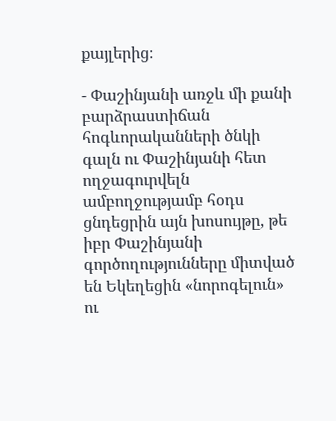քայլերից։

- Փաշինյանի առջև մի քանի բարձրաստիճան հոգևորականների ծնկի գալն ու Փաշինյանի հետ ողջագուրվելն ամբողջությամբ հօդս ցնդեցրին այն խոսույթը, թե իբր Փաշինյանի գործողությունները միտված են Եկեղեցին «նորոգելուն» ու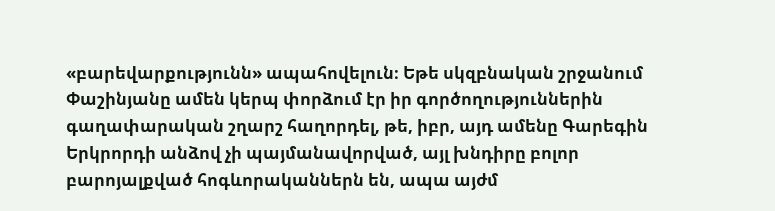«բարեվարքությունն» ապահովելուն։ Եթե սկզբնական շրջանում Փաշինյանը ամեն կերպ փորձում էր իր գործողություններին գաղափարական շղարշ հաղորդել, թե, իբր, այդ ամենը Գարեգին Երկրորդի անձով չի պայմանավորված, այլ խնդիրը բոլոր բարոյալքված հոգևորականներն են, ապա այժմ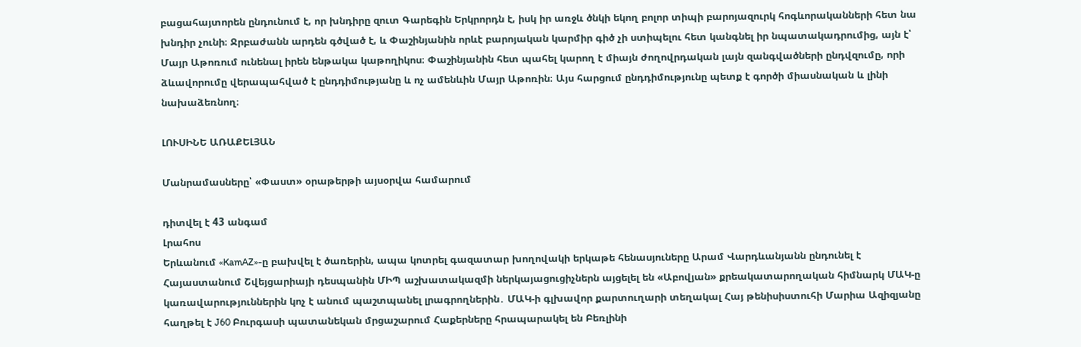բացահայտորեն ընդունում է, որ խնդիրը զուտ Գարեգին Երկրորդն է, իսկ իր առջև ծնկի եկող բոլոր տիպի բարոյազուրկ հոգևորականների հետ նա խնդիր չունի։ Ջրբաժանն արդեն գծված է, և Փաշինյանին որևէ բարոյական կարմիր գիծ չի ստիպելու հետ կանգնել իր նպատակադրումից, այն է՝ Մայր Աթոռում ունենալ իրեն ենթակա կաթողիկոս։ Փաշինյանին հետ պահել կարող է միայն ժողովրդական լայն զանգվածների ընդվզումը, որի ձևավորումը վերապահված է ընդդիմությանը և ոչ ամենևին Մայր Աթոռին։ Այս հարցում ընդդիմությունը պետք է գործի միասնական և լինի նախաձեռնող։

ԼՈՒՍԻՆԵ ԱՌԱՔԵԼՅԱՆ

Մանրամասները՝ «Փաստ» օրաթերթի այսօրվա համարում

դիտվել է 43 անգամ
Լրահոս
Երևանում «KamAZ»-ը բախվել է ծառերին, ապա կոտրել գազատար խողովակի երկաթե հենասյուները Արամ Վարդևանյանն ընդունել է Հայաստանում Շվեյցարիայի դեսպանին ՄԻՊ աշխատակազմի ներկայացուցիչներն այցելել են «Աբովյան» քրեակատարողական հիմնարկ ՄԱԿ-ը կառավարություններին կոչ է անում պաշտպանել լրագրողներին․ ՄԱԿ-ի գլխավոր քարտուղարի տեղակալ Հայ թենիսիստուհի Մարիա Ազիզյանը հաղթել է J60 Բուրգասի պատանեկան մրցաշարում Հաքերները հրապարակել են Բեռլինի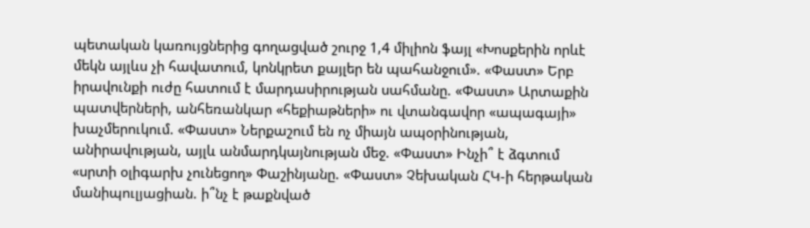պետական կառույցներից գողացված շուրջ 1,4 միլիոն ֆայլ «Խոսքերին որևէ մեկն այլևս չի հավատում, կոնկրետ քայլեր են պահանջում». «Փաստ» Երբ իրավունքի ուժը հատում է մարդասիրության սահմանը. «Փաստ» Արտաքին պատվերների, անհեռանկար «հեքիաթների» ու վտանգավոր «ապագայի» խաչմերուկում. «Փաստ» Ներքաշում են ոչ միայն ապօրինության, անիրավության, այլև անմարդկայնության մեջ. «Փաստ» Ինչի՞ է ձգտում «սրտի օլիգարխ չունեցող» Փաշինյանը. «Փաստ» Չեխական ՀԿ-ի հերթական մանիպուլյացիան. ի՞նչ է թաքնված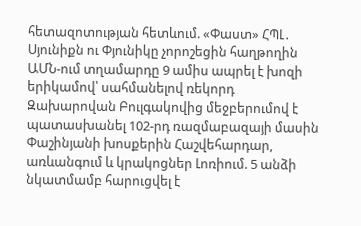հետազոտության հետևում. «Փաստ» ՀՊԼ․ Սյունիքն ու Փյունիկը չորոշեցին հաղթողին ԱՄՆ-ում տղամարդը 9 ամիս ապրել է խոզի երիկամով՝ սահմանելով ռեկորդ Զախարովան Բուլգակովից մեջբերումով է պատասխանել 102-րդ ռազմաբազայի մասին Փաշինյանի խոսքերին Հաշվեհարդար, առևանգում և կրակոցներ Լոռիում. 5 անձի նկատմամբ հարուցվել է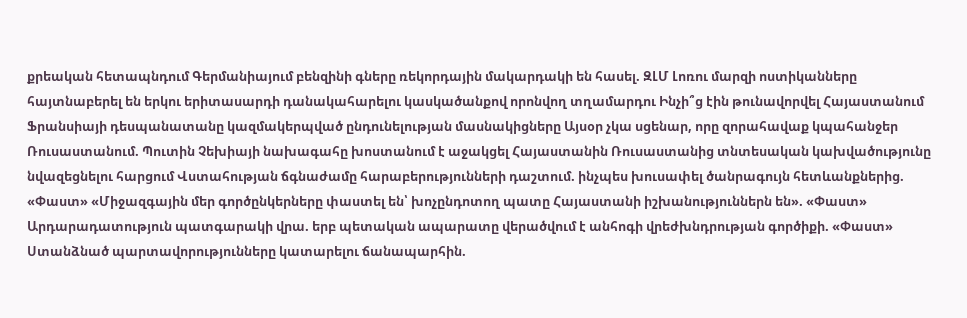քրեական հետապնդում Գերմանիայում բենզինի գները ռեկորդային մակարդակի են հասել. ԶԼՄ Լոռու մարզի ոստիկանները հայտնաբերել են երկու երիտասարդի դանակահարելու կասկածանքով որոնվող տղամարդու Ինչի՞ց էին թունավորվել Հայաստանում Ֆրանսիայի դեսպանատանը կազմակերպված ընդունելության մասնակիցները Այսօր չկա սցենար, որը զորահավաք կպահանջեր Ռուսաստանում. Պուտին Չեխիայի նախագահը խոստանում է աջակցել Հայաստանին Ռուսաստանից տնտեսական կախվածությունը նվազեցնելու հարցում Վստահության ճգնաժամը հարաբերությունների դաշտում. ինչպես խուսափել ծանրագույն հետևանքներից. «Փաստ» «Միջազգային մեր գործընկերները փաստել են՝ խոչընդոտող պատը Հայաստանի իշխանություններն են». «Փաստ» Արդարադատություն պատգարակի վրա. երբ պետական ապարատը վերածվում է անհոգի վրեժխնդրության գործիքի. «Փաստ» Ստանձնած պարտավորությունները կատարելու ճանապարհին.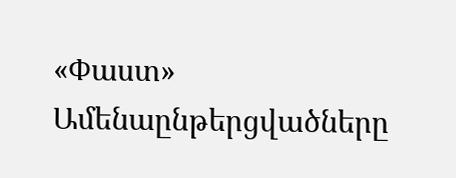«Փաստ»
Ամենաընթերցվածները